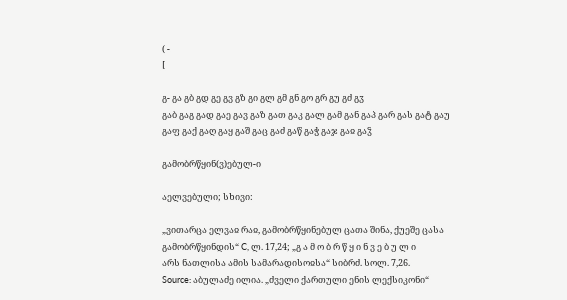( -
[

გ- გა გბ გდ გე გვ გზ გი გლ გმ გნ გო გრ გუ გძ გჳ
გაბ გაგ გად გაე გავ გაზ გათ გაკ გალ გამ გან გაპ გარ გას გატ გაუ გაფ გაქ გაღ გაყ გაშ გაც გაძ გაწ გაჭ გაჯ გაჲ გაჴ

გამობრწყინ(ვ)ებულ-ი

აელვებული; სხივი:

„ვითარცა ელვაჲ რაჲ, გამობრწყინებულ ცათა შინა, ქუეშე ცასა გამობრწყინდის“ C, ლ. 17,24; „გ ა მ ო ბ რ წ ყ ი ნ ვ ე ბ უ ლ ი
არს ნათლისა ამის სამარადისოჲსა“ სიბრძ. სოლ. 7,26.
Source: აბულაძე ილია. „ძველი ქართული ენის ლექსიკონი“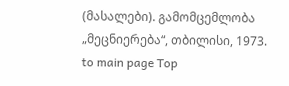(მასალები). გამომცემლობა „მეცნიერება“, თბილისი, 1973.
to main page Top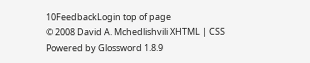10FeedbackLogin top of page
© 2008 David A. Mchedlishvili XHTML | CSS Powered by Glossword 1.8.9